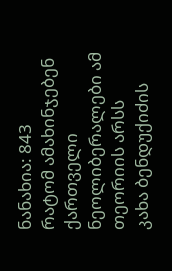ნანახია: 843
რატომ ამახინჯებენ ქართველი ნეოლიბერალები ამ თეორიის არსს
კახა ბენდუქიძის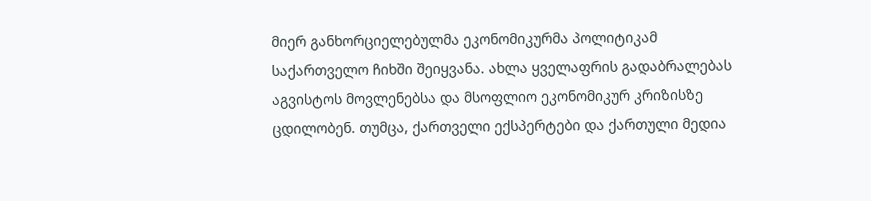მიერ განხორციელებულმა ეკონომიკურმა პოლიტიკამ საქართველო ჩიხში შეიყვანა. ახლა ყველაფრის გადაბრალებას აგვისტოს მოვლენებსა და მსოფლიო ეკონომიკურ კრიზისზე ცდილობენ. თუმცა, ქართველი ექსპერტები და ქართული მედია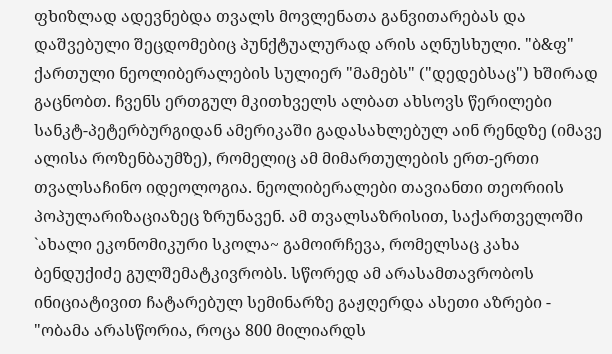ფხიზლად ადევნებდა თვალს მოვლენათა განვითარებას და დაშვებული შეცდომებიც პუნქტუალურად არის აღნუსხული. "ბ&ფ" ქართული ნეოლიბერალების სულიერ "მამებს" ("დედებსაც") ხშირად გაცნობთ. ჩვენს ერთგულ მკითხველს ალბათ ახსოვს წერილები სანკტ-პეტერბურგიდან ამერიკაში გადასახლებულ აინ რენდზე (იმავე ალისა როზენბაუმზე), რომელიც ამ მიმართულების ერთ-ერთი თვალსაჩინო იდეოლოგია. ნეოლიბერალები თავიანთი თეორიის პოპულარიზაციაზეც ზრუნავენ. ამ თვალსაზრისით, საქართველოში `ახალი ეკონომიკური სკოლა~ გამოირჩევა, რომელსაც კახა ბენდუქიძე გულშემატკივრობს. სწორედ ამ არასამთავრობოს ინიციატივით ჩატარებულ სემინარზე გაჟღერდა ასეთი აზრები - "ობამა არასწორია, როცა 800 მილიარდს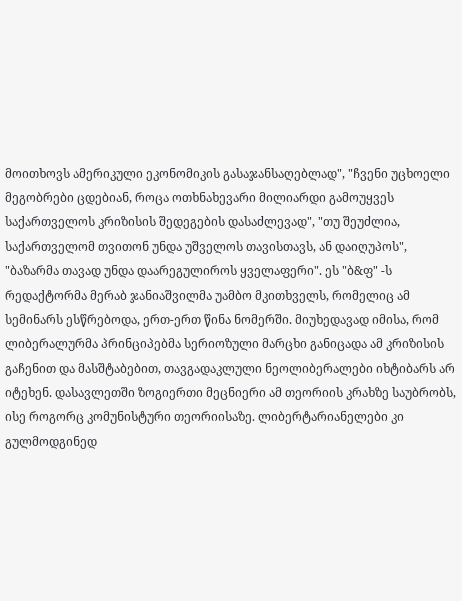მოითხოვს ამერიკული ეკონომიკის გასაჯანსაღებლად", "ჩვენი უცხოელი მეგობრები ცდებიან, როცა ოთხნახევარი მილიარდი გამოუყვეს საქართველოს კრიზისის შედეგების დასაძლევად", "თუ შეუძლია, საქართველომ თვითონ უნდა უშველოს თავისთავს, ან დაიღუპოს", "ბაზარმა თავად უნდა დაარეგულიროს ყველაფერი". ეს "ბ&ფ" -ს რედაქტორმა მერაბ ჯანიაშვილმა უამბო მკითხველს, რომელიც ამ სემინარს ესწრებოდა, ერთ-ერთ წინა ნომერში. მიუხედავად იმისა, რომ ლიბერალურმა პრინციპებმა სერიოზული მარცხი განიცადა ამ კრიზისის გაჩენით და მასშტაბებით, თავგადაკლული ნეოლიბერალები იხტიბარს არ იტეხენ. დასავლეთში ზოგიერთი მეცნიერი ამ თეორიის კრახზე საუბრობს, ისე როგორც კომუნისტური თეორიისაზე. ლიბერტარიანელები კი გულმოდგინედ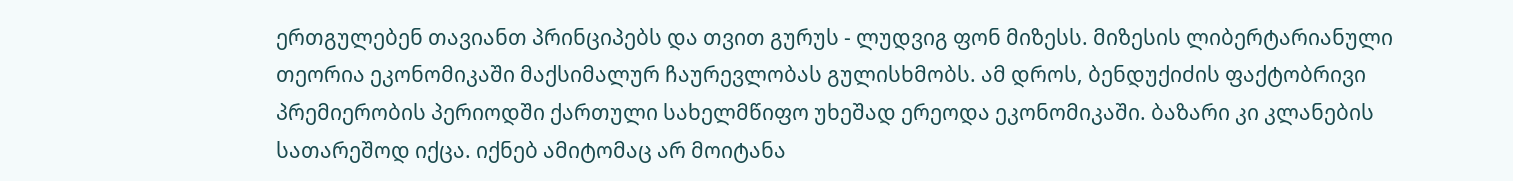ერთგულებენ თავიანთ პრინციპებს და თვით გურუს - ლუდვიგ ფონ მიზესს. მიზესის ლიბერტარიანული თეორია ეკონომიკაში მაქსიმალურ ჩაურევლობას გულისხმობს. ამ დროს, ბენდუქიძის ფაქტობრივი პრემიერობის პერიოდში ქართული სახელმწიფო უხეშად ერეოდა ეკონომიკაში. ბაზარი კი კლანების სათარეშოდ იქცა. იქნებ ამიტომაც არ მოიტანა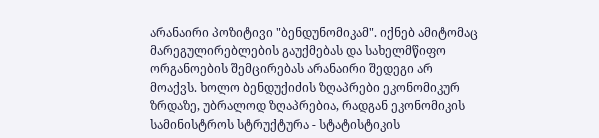არანაირი პოზიტივი "ბენდუნომიკამ". იქნებ ამიტომაც მარეგულირებლების გაუქმებას და სახელმწიფო ორგანოების შემცირებას არანაირი შედეგი არ მოაქვს. ხოლო ბენდუქიძის ზღაპრები ეკონომიკურ ზრდაზე, უბრალოდ ზღაპრებია, რადგან ეკონომიკის სამინისტროს სტრუქტურა - სტატისტიკის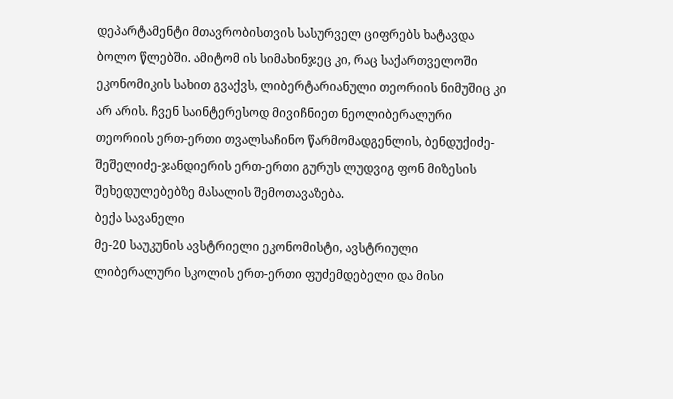დეპარტამენტი მთავრობისთვის სასურველ ციფრებს ხატავდა ბოლო წლებში. ამიტომ ის სიმახინჯეც კი, რაც საქართველოში ეკონომიკის სახით გვაქვს, ლიბერტარიანული თეორიის ნიმუშიც კი არ არის. ჩვენ საინტერესოდ მივიჩნიეთ ნეოლიბერალური თეორიის ერთ-ერთი თვალსაჩინო წარმომადგენლის, ბენდუქიძე-შეშელიძე-ჯანდიერის ერთ-ერთი გურუს ლუდვიგ ფონ მიზესის შეხედულებებზე მასალის შემოთავაზება.
ბექა სავანელი
მე-20 საუკუნის ავსტრიელი ეკონომისტი, ავსტრიული ლიბერალური სკოლის ერთ-ერთი ფუძემდებელი და მისი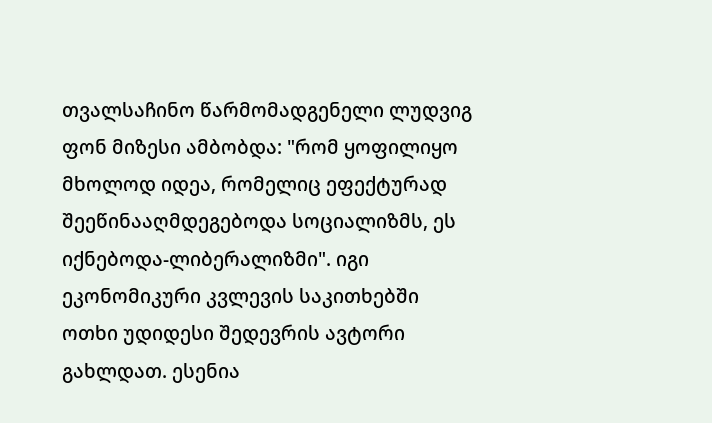თვალსაჩინო წარმომადგენელი ლუდვიგ ფონ მიზესი ამბობდა: "რომ ყოფილიყო მხოლოდ იდეა, რომელიც ეფექტურად შეეწინააღმდეგებოდა სოციალიზმს, ეს იქნებოდა-ლიბერალიზმი". იგი ეკონომიკური კვლევის საკითხებში ოთხი უდიდესი შედევრის ავტორი გახლდათ. ესენია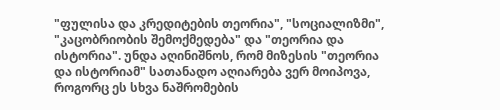"ფულისა და კრედიტების თეორია", "სოციალიზმი", "კაცობრიობის შემოქმედება" და "თეორია და ისტორია". უნდა აღინიშნოს, რომ მიზესის "თეორია და ისტორიამ" სათანადო აღიარება ვერ მოიპოვა, როგორც ეს სხვა ნაშრომების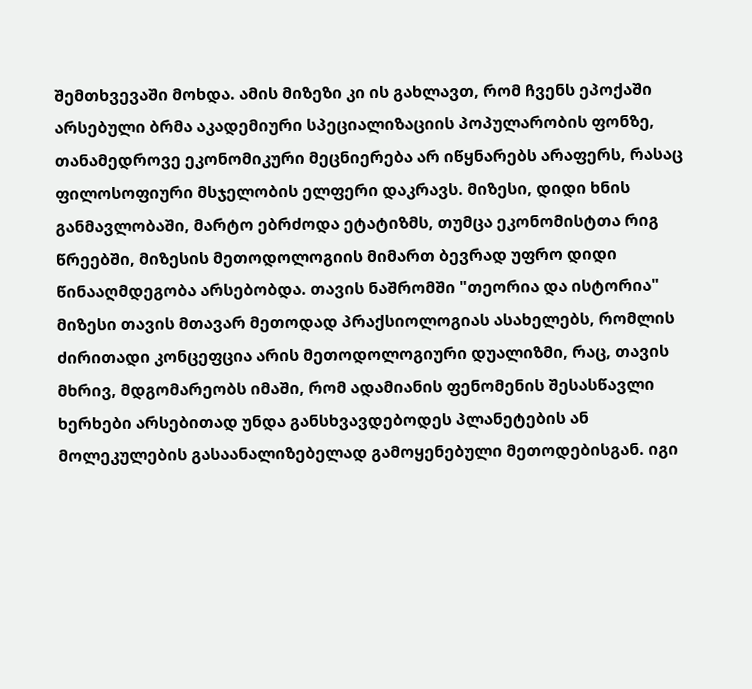შემთხვევაში მოხდა. ამის მიზეზი კი ის გახლავთ, რომ ჩვენს ეპოქაში არსებული ბრმა აკადემიური სპეციალიზაციის პოპულარობის ფონზე, თანამედროვე ეკონომიკური მეცნიერება არ იწყნარებს არაფერს, რასაც ფილოსოფიური მსჯელობის ელფერი დაკრავს. მიზესი, დიდი ხნის განმავლობაში, მარტო ებრძოდა ეტატიზმს, თუმცა ეკონომისტთა რიგ წრეებში, მიზესის მეთოდოლოგიის მიმართ ბევრად უფრო დიდი წინააღმდეგობა არსებობდა. თავის ნაშრომში "თეორია და ისტორია" მიზესი თავის მთავარ მეთოდად პრაქსიოლოგიას ასახელებს, რომლის ძირითადი კონცეფცია არის მეთოდოლოგიური დუალიზმი, რაც, თავის მხრივ, მდგომარეობს იმაში, რომ ადამიანის ფენომენის შესასწავლი ხერხები არსებითად უნდა განსხვავდებოდეს პლანეტების ან მოლეკულების გასაანალიზებელად გამოყენებული მეთოდებისგან. იგი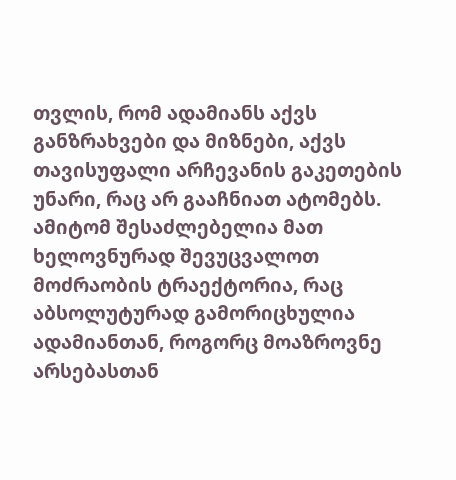თვლის, რომ ადამიანს აქვს განზრახვები და მიზნები, აქვს თავისუფალი არჩევანის გაკეთების უნარი, რაც არ გააჩნიათ ატომებს. ამიტომ შესაძლებელია მათ ხელოვნურად შევუცვალოთ მოძრაობის ტრაექტორია, რაც აბსოლუტურად გამორიცხულია ადამიანთან, როგორც მოაზროვნე არსებასთან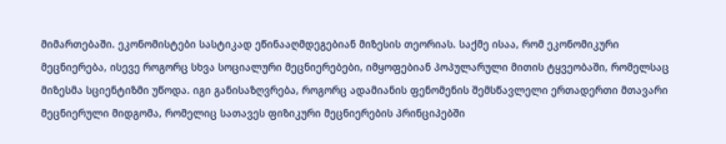მიმართებაში. ეკონომისტები სასტიკად ეწინააღმდეგებიან მიზესის თეორიას. საქმე ისაა, რომ ეკონომიკური მეცნიერება, ისევე როგორც სხვა სოციალური მეცნიერებები, იმყოფებიან პოპულარული მითის ტყვეობაში, რომელსაც მიზესმა სციენტიზმი უწოდა. იგი განისაზღვრება, როგორც ადამიანის ფენომენის შემსწავლელი ერთადერთი მთავარი მეცნიერული მიდგომა, რომელიც სათავეს ფიზიკური მეცნიერების პრინციპებში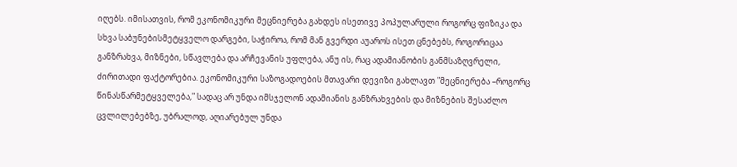იღებს. იმისათვის, რომ ეკონომიკური მეცნიერება გახდეს ისეთივე პოპულარული როგორც ფიზიკა და სხვა საბუნებისმეტყველო დარგები, საჭიროა, რომ მან გვერდი აუაროს ისეთ ცნებებს, როგორიცაა განზრახვა, მიზნები, სწავლება და არჩევანის უფლება, ანუ ის, რაც ადამიანობის განმსაზღვრელი, ძირითადი ფაქტორებია. ეკონომიკური საზოგადოების მთავარი დევიზი გახლავთ "მეცნიერება –როგორც წინასწარმეტყველება," სადაც არ უნდა იმსჯელონ ადამიანის განზრახვების და მიზნების შესაძლო ცვლილებებზე, უბრალოდ, აღიარებულ უნდა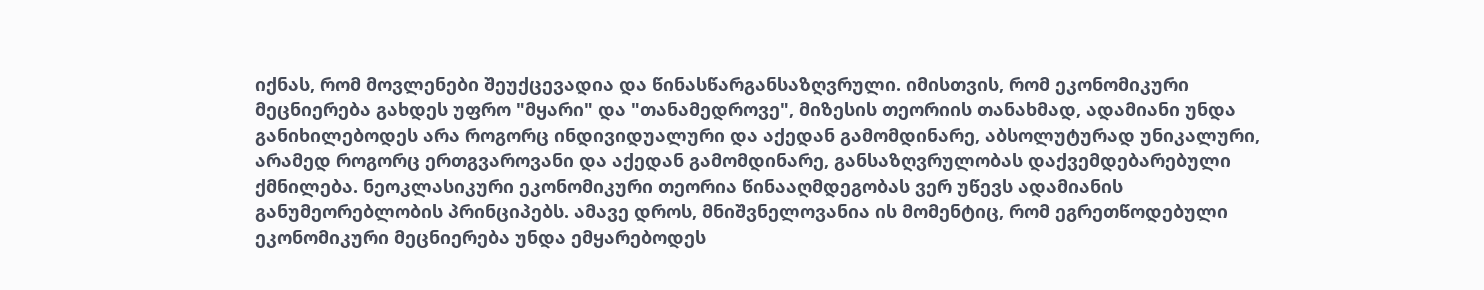იქნას, რომ მოვლენები შეუქცევადია და წინასწარგანსაზღვრული. იმისთვის, რომ ეკონომიკური მეცნიერება გახდეს უფრო "მყარი" და "თანამედროვე", მიზესის თეორიის თანახმად, ადამიანი უნდა განიხილებოდეს არა როგორც ინდივიდუალური და აქედან გამომდინარე, აბსოლუტურად უნიკალური, არამედ როგორც ერთგვაროვანი და აქედან გამომდინარე, განსაზღვრულობას დაქვემდებარებული ქმნილება. ნეოკლასიკური ეკონომიკური თეორია წინააღმდეგობას ვერ უწევს ადამიანის განუმეორებლობის პრინციპებს. ამავე დროს, მნიშვნელოვანია ის მომენტიც, რომ ეგრეთწოდებული ეკონომიკური მეცნიერება უნდა ემყარებოდეს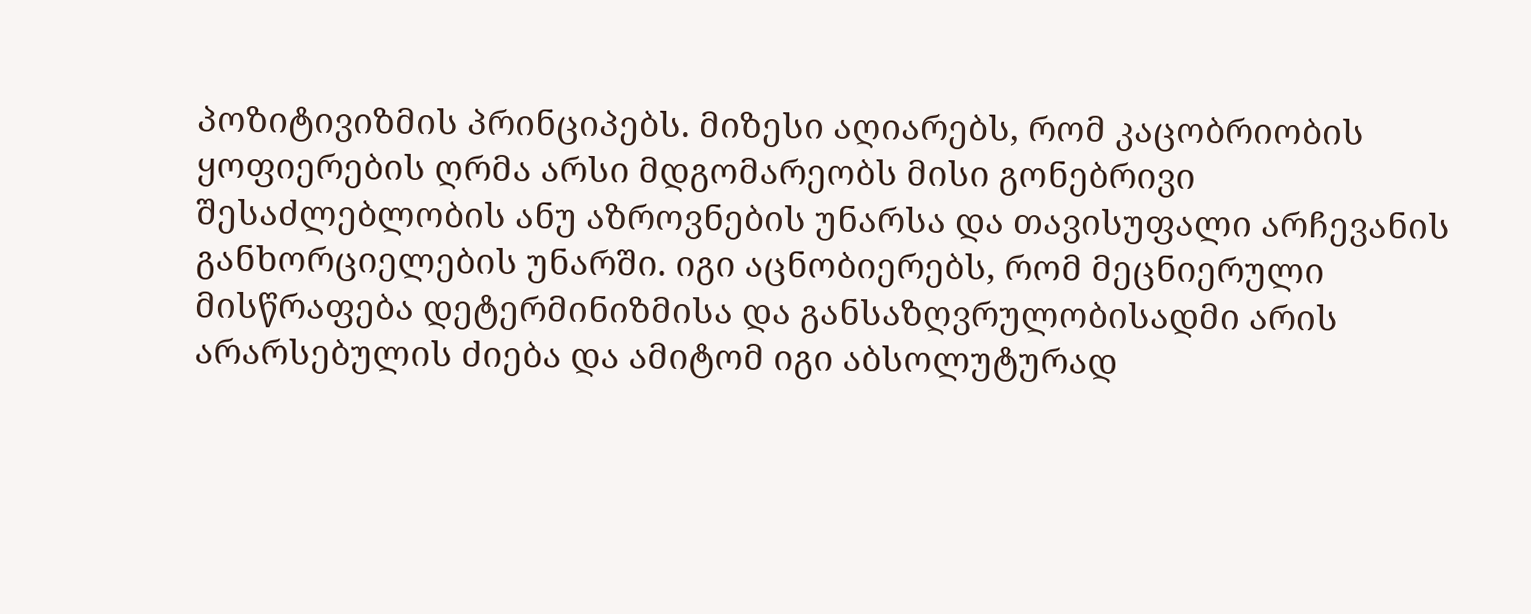პოზიტივიზმის პრინციპებს. მიზესი აღიარებს, რომ კაცობრიობის ყოფიერების ღრმა არსი მდგომარეობს მისი გონებრივი შესაძლებლობის ანუ აზროვნების უნარსა და თავისუფალი არჩევანის განხორციელების უნარში. იგი აცნობიერებს, რომ მეცნიერული მისწრაფება დეტერმინიზმისა და განსაზღვრულობისადმი არის არარსებულის ძიება და ამიტომ იგი აბსოლუტურად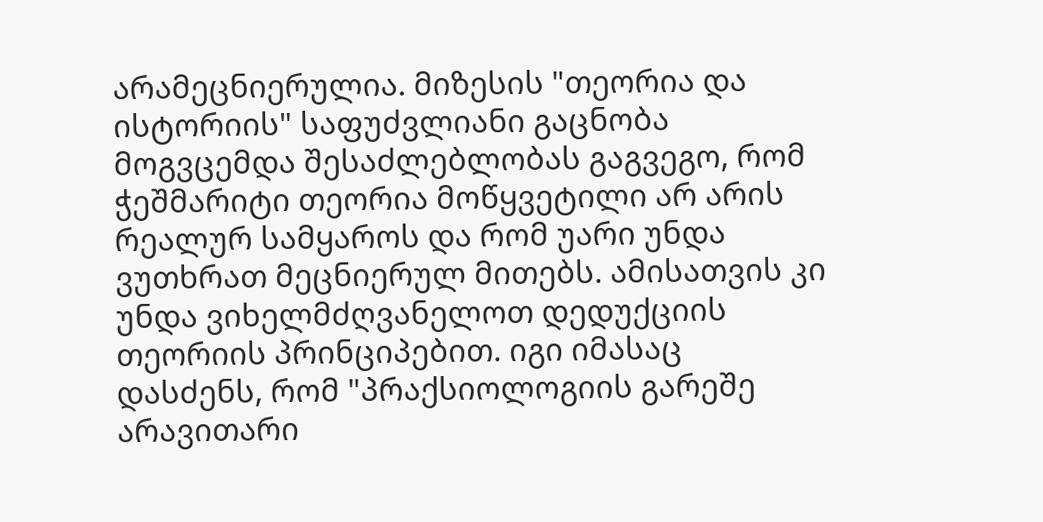არამეცნიერულია. მიზესის "თეორია და ისტორიის" საფუძვლიანი გაცნობა მოგვცემდა შესაძლებლობას გაგვეგო, რომ ჭეშმარიტი თეორია მოწყვეტილი არ არის რეალურ სამყაროს და რომ უარი უნდა ვუთხრათ მეცნიერულ მითებს. ამისათვის კი უნდა ვიხელმძღვანელოთ დედუქციის თეორიის პრინციპებით. იგი იმასაც დასძენს, რომ "პრაქსიოლოგიის გარეშე არავითარი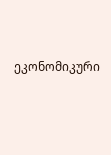ეკონომიკური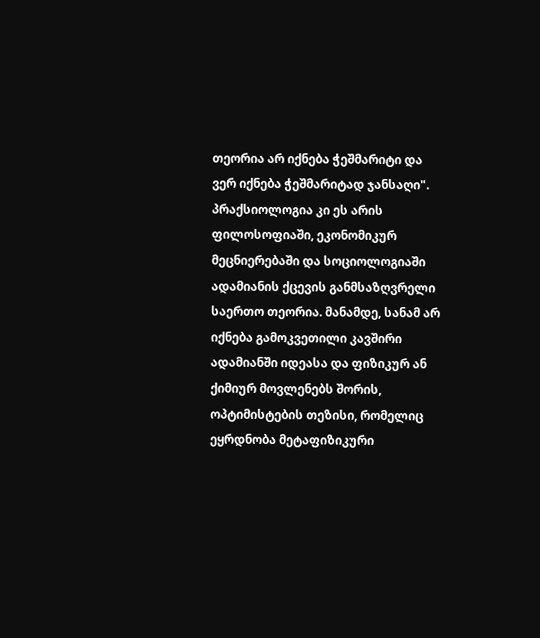თეორია არ იქნება ჭეშმარიტი და ვერ იქნება ჭეშმარიტად ჯანსაღი". პრაქსიოლოგია კი ეს არის ფილოსოფიაში, ეკონომიკურ მეცნიერებაში და სოციოლოგიაში ადამიანის ქცევის განმსაზღვრელი საერთო თეორია. მანამდე, სანამ არ იქნება გამოკვეთილი კავშირი ადამიანში იდეასა და ფიზიკურ ან ქიმიურ მოვლენებს შორის, ოპტიმისტების თეზისი, რომელიც ეყრდნობა მეტაფიზიკური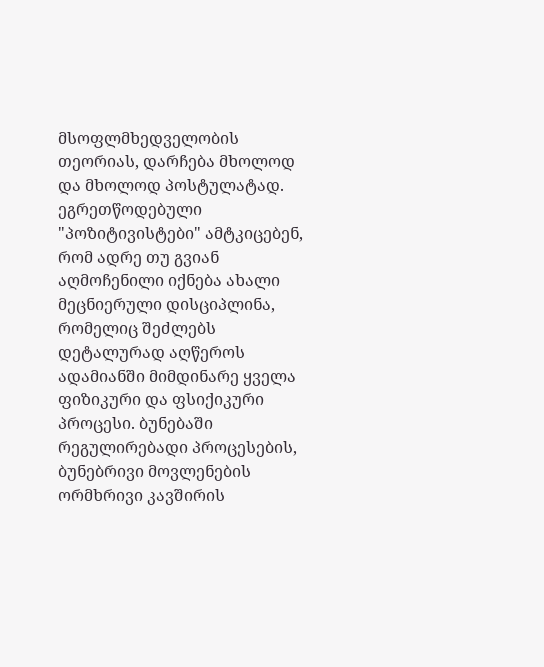მსოფლმხედველობის თეორიას, დარჩება მხოლოდ და მხოლოდ პოსტულატად. ეგრეთწოდებული "პოზიტივისტები" ამტკიცებენ, რომ ადრე თუ გვიან აღმოჩენილი იქნება ახალი მეცნიერული დისციპლინა, რომელიც შეძლებს დეტალურად აღწეროს ადამიანში მიმდინარე ყველა ფიზიკური და ფსიქიკური პროცესი. ბუნებაში რეგულირებადი პროცესების, ბუნებრივი მოვლენების ორმხრივი კავშირის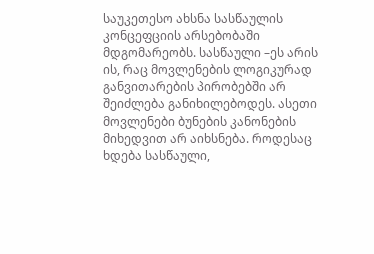საუკეთესო ახსნა სასწაულის კონცეფციის არსებობაში მდგომარეობს. სასწაული –ეს არის ის, რაც მოვლენების ლოგიკურად განვითარების პირობებში არ შეიძლება განიხილებოდეს. ასეთი მოვლენები ბუნების კანონების მიხედვით არ აიხსნება. როდესაც ხდება სასწაული,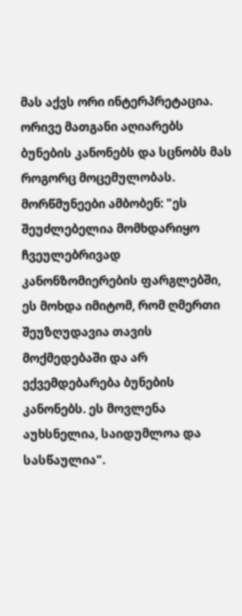მას აქვს ორი ინტერპრეტაცია. ორივე მათგანი აღიარებს ბუნების კანონებს და სცნობს მას როგორც მოცემულობას. მორწმუნეები ამბობენ: "ეს შეუძლებელია მომხდარიყო ჩვეულებრივად კანონზომიერების ფარგლებში, ეს მოხდა იმიტომ, რომ ღმერთი შეუზღუდავია თავის მოქმედებაში და არ ექვემდებარება ბუნების კანონებს. ეს მოვლენა აუხსნელია, საიდუმლოა და სასწაულია".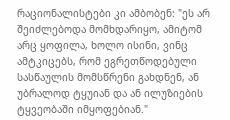რაციონალისტები კი ამბობენ: "ეს არ შეიძლებოდა მომხდარიყო, ამიტომ არც ყოფილა, ხოლო ისინი, ვინც ამტკიცებს, რომ ეგრეთწოდებული სასწაულის მომსწრენი გახდნენ, ან უბრალოდ ტყუიან და ან ილუზიების ტყვეობაში იმყოფებიან."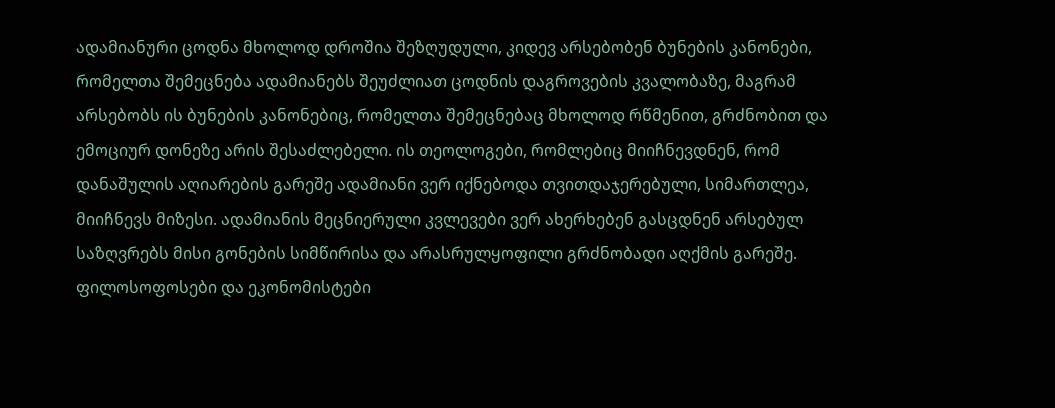ადამიანური ცოდნა მხოლოდ დროშია შეზღუდული, კიდევ არსებობენ ბუნების კანონები, რომელთა შემეცნება ადამიანებს შეუძლიათ ცოდნის დაგროვების კვალობაზე, მაგრამ არსებობს ის ბუნების კანონებიც, რომელთა შემეცნებაც მხოლოდ რწმენით, გრძნობით და ემოციურ დონეზე არის შესაძლებელი. ის თეოლოგები, რომლებიც მიიჩნევდნენ, რომ დანაშულის აღიარების გარეშე ადამიანი ვერ იქნებოდა თვითდაჯერებული, სიმართლეა, მიიჩნევს მიზესი. ადამიანის მეცნიერული კვლევები ვერ ახერხებენ გასცდნენ არსებულ საზღვრებს მისი გონების სიმწირისა და არასრულყოფილი გრძნობადი აღქმის გარეშე. ფილოსოფოსები და ეკონომისტები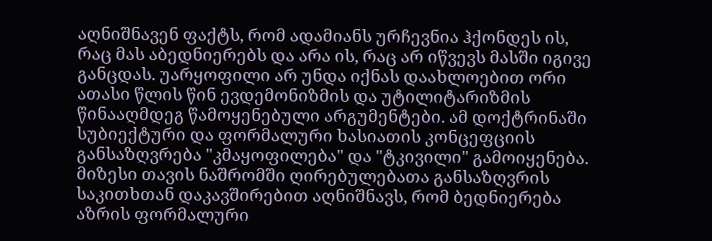აღნიშნავენ ფაქტს, რომ ადამიანს ურჩევნია ჰქონდეს ის, რაც მას აბედნიერებს და არა ის, რაც არ იწვევს მასში იგივე განცდას. უარყოფილი არ უნდა იქნას დაახლოებით ორი ათასი წლის წინ ევდემონიზმის და უტილიტარიზმის წინააღმდეგ წამოყენებული არგუმენტები. ამ დოქტრინაში სუბიექტური და ფორმალური ხასიათის კონცეფციის განსაზღვრება "კმაყოფილება" და "ტკივილი" გამოიყენება. მიზესი თავის ნაშრომში ღირებულებათა განსაზღვრის საკითხთან დაკავშირებით აღნიშნავს, რომ ბედნიერება აზრის ფორმალური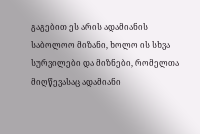გაგებით ეს არის ადამიანის საბოლოო მიზანი, ხოლო ის სხვა სურვილები და მიზნები, რომელთა მიღწევასაც ადამიანი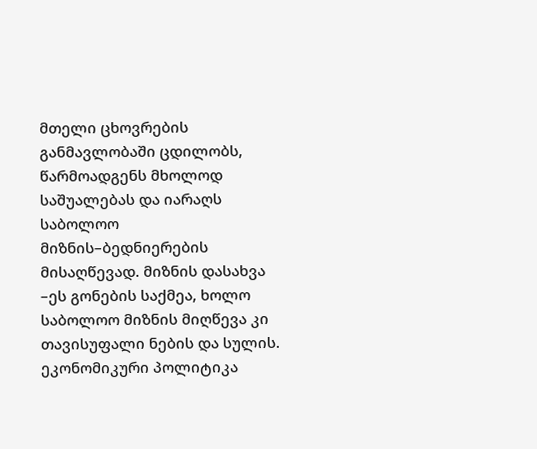მთელი ცხოვრების განმავლობაში ცდილობს, წარმოადგენს მხოლოდ საშუალებას და იარაღს საბოლოო მიზნის–ბედნიერების მისაღწევად. მიზნის დასახვა –ეს გონების საქმეა, ხოლო საბოლოო მიზნის მიღწევა კი თავისუფალი ნების და სულის. ეკონომიკური პოლიტიკა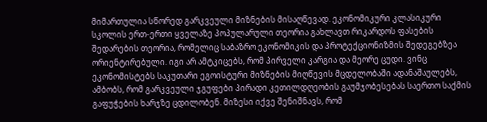მიმართულია სწორედ გარკვეული მიზნების მისაღწევად. ეკონომიკური კლასიკური სკოლის ერთ-ერთი ყველაზე პოპულარული თეორია გახლავთ რიკარდოს ფასების შედარების თეორია, რომელიც საბაზრო ეკონომიკის და პროტექციონიზმის შედეგებზეა ორიენტირებული. იგი არ ამტკიცებს, რომ პირველი კარგია და მეორე ცუდი. ვინც ეკონომისტებს საკუთარი ეგოისტური მიზნების მიღწევის მცდელობაში ადანაშაულებს, ამბობს, რომ გარკვეული ჯგუფები პირადი კეთილდღეობის გაუმჯობესებას საერთო საქმის გაფუჭების ხარჯზე ცდილობენ. მიზესი იქვე შენიშნავს, რომ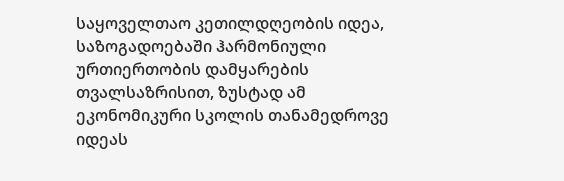საყოველთაო კეთილდღეობის იდეა, საზოგადოებაში ჰარმონიული ურთიერთობის დამყარების თვალსაზრისით, ზუსტად ამ ეკონომიკური სკოლის თანამედროვე იდეას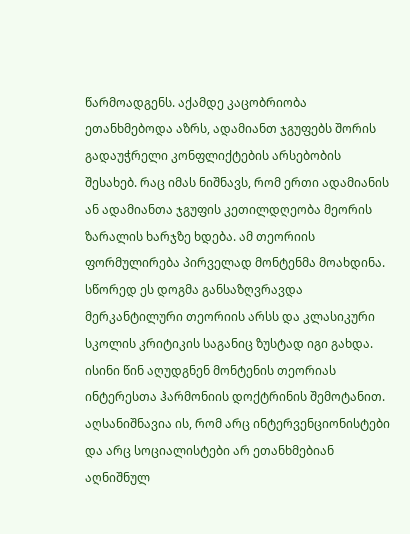წარმოადგენს. აქამდე კაცობრიობა ეთანხმებოდა აზრს, ადამიანთ ჯგუფებს შორის გადაუჭრელი კონფლიქტების არსებობის შესახებ. რაც იმას ნიშნავს, რომ ერთი ადამიანის ან ადამიანთა ჯგუფის კეთილდღეობა მეორის ზარალის ხარჯზე ხდება. ამ თეორიის ფორმულირება პირველად მონტენმა მოახდინა. სწორედ ეს დოგმა განსაზღვრავდა მერკანტილური თეორიის არსს და კლასიკური სკოლის კრიტიკის საგანიც ზუსტად იგი გახდა. ისინი წინ აღუდგნენ მონტენის თეორიას ინტერესთა ჰარმონიის დოქტრინის შემოტანით. აღსანიშნავია ის, რომ არც ინტერვენციონისტები და არც სოციალისტები არ ეთანხმებიან აღნიშნულ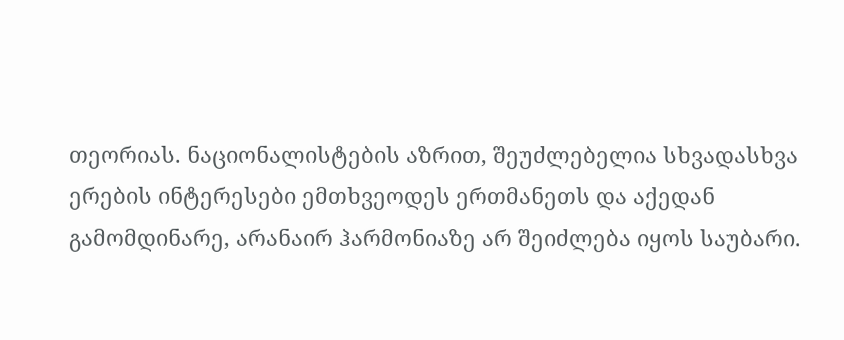თეორიას. ნაციონალისტების აზრით, შეუძლებელია სხვადასხვა ერების ინტერესები ემთხვეოდეს ერთმანეთს და აქედან გამომდინარე, არანაირ ჰარმონიაზე არ შეიძლება იყოს საუბარი.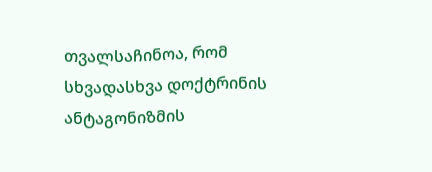თვალსაჩინოა, რომ სხვადასხვა დოქტრინის ანტაგონიზმის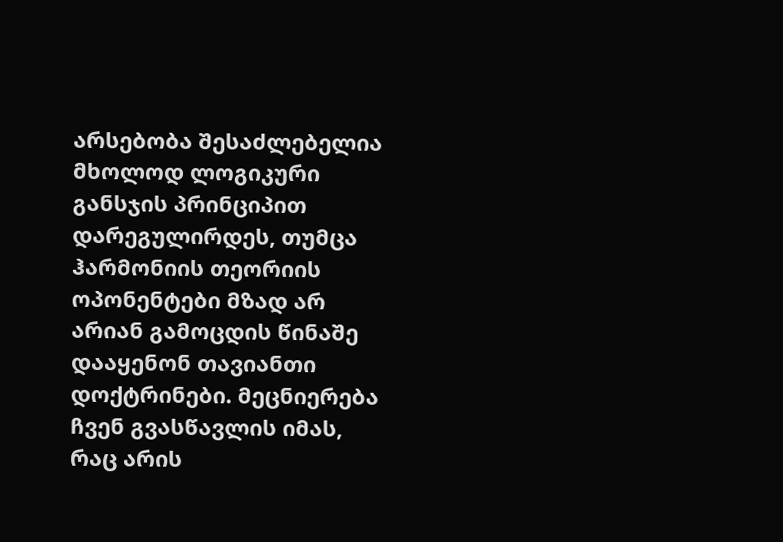არსებობა შესაძლებელია მხოლოდ ლოგიკური განსჯის პრინციპით დარეგულირდეს, თუმცა ჰარმონიის თეორიის ოპონენტები მზად არ არიან გამოცდის წინაშე დააყენონ თავიანთი დოქტრინები. მეცნიერება ჩვენ გვასწავლის იმას, რაც არის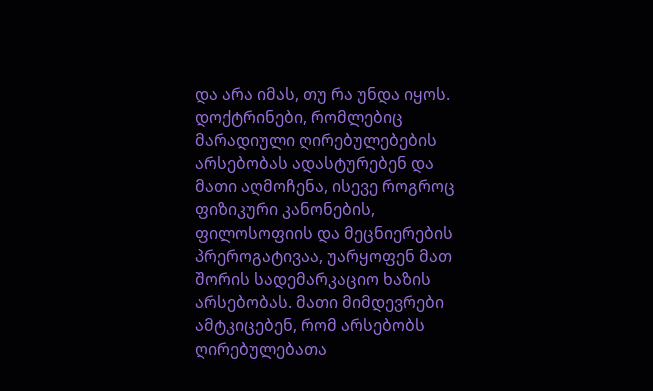და არა იმას, თუ რა უნდა იყოს. დოქტრინები, რომლებიც მარადიული ღირებულებების არსებობას ადასტურებენ და მათი აღმოჩენა, ისევე როგროც ფიზიკური კანონების, ფილოსოფიის და მეცნიერების პრეროგატივაა, უარყოფენ მათ შორის სადემარკაციო ხაზის არსებობას. მათი მიმდევრები ამტკიცებენ, რომ არსებობს ღირებულებათა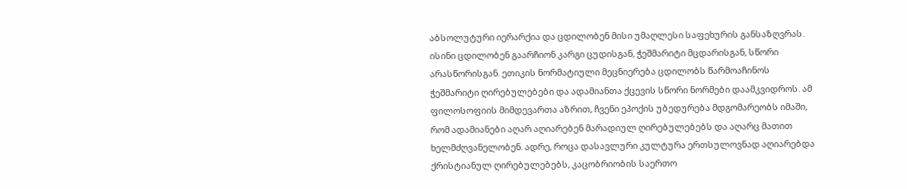აბსოლუტური იერარქია და ცდილობენ მისი უმაღლესი საფეხურის განსაზღვრას. ისინი ცდილობენ გაარჩიონ კარგი ცუდისგან, ჭეშმარიტი მცდარისგან, სწორი არასწორისგან. ეთიკის ნორმატიული მეცნიერება ცდილობს წარმოაჩინოს ჭეშმარიტი ღირებულებები და ადამიანთა ქცევის სწორი ნორმები დაამკვიდროს. ამ ფილოსოფიის მიმდევართა აზრით, ჩვენი ეპოქის უბედურება მდგომარეობს იმაში, რომ ადამიანები აღარ აღიარებენ მარადიულ ღირებულებებს და აღარც მათით ხელმძღვანელობენ. ადრე, როცა დასავლური კულტურა ერთსულოვნად აღიარებდა ქრისტიანულ ღირებულებებს, კაცობრიობის საერთო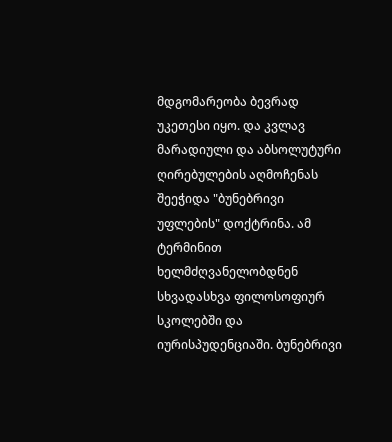მდგომარეობა ბევრად უკეთესი იყო. და კვლავ მარადიული და აბსოლუტური ღირებულების აღმოჩენას შეეჭიდა "ბუნებრივი უფლების" დოქტრინა. ამ ტერმინით ხელმძღვანელობდნენ სხვადასხვა ფილოსოფიურ სკოლებში და იურისპუდენციაში. ბუნებრივი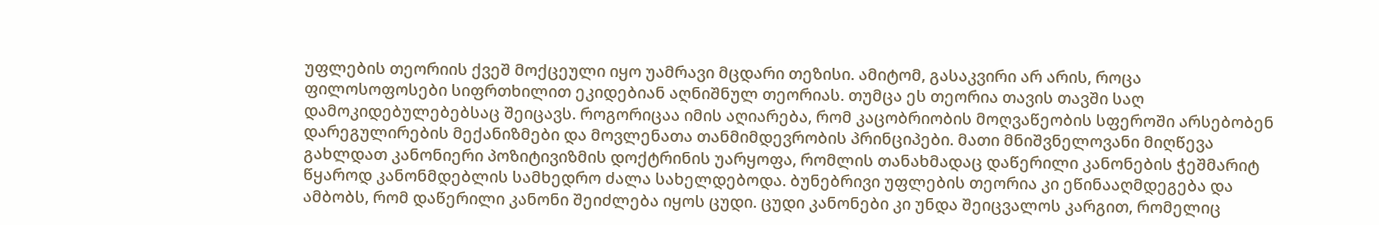უფლების თეორიის ქვეშ მოქცეული იყო უამრავი მცდარი თეზისი. ამიტომ, გასაკვირი არ არის, როცა ფილოსოფოსები სიფრთხილით ეკიდებიან აღნიშნულ თეორიას. თუმცა ეს თეორია თავის თავში საღ დამოკიდებულებებსაც შეიცავს. როგორიცაა იმის აღიარება, რომ კაცობრიობის მოღვაწეობის სფეროში არსებობენ დარეგულირების მექანიზმები და მოვლენათა თანმიმდევრობის პრინციპები. მათი მნიშვნელოვანი მიღწევა გახლდათ კანონიერი პოზიტივიზმის დოქტრინის უარყოფა, რომლის თანახმადაც დაწერილი კანონების ჭეშმარიტ წყაროდ კანონმდებლის სამხედრო ძალა სახელდებოდა. ბუნებრივი უფლების თეორია კი ეწინააღმდეგება და ამბობს, რომ დაწერილი კანონი შეიძლება იყოს ცუდი. ცუდი კანონები კი უნდა შეიცვალოს კარგით, რომელიც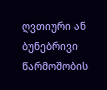ღვთიური ან ბუნებრივი წარმოშობის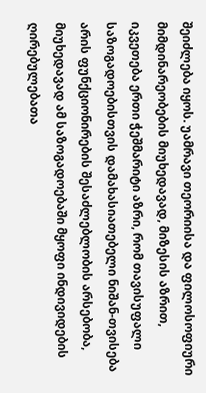შეიძლება იყოს. უამრავი თეორიისა და ფილოსოფიური მიმდინარეობების მიუხედავად, მიზესის აზრით, იკვეთება ერთი ჭეშმარიტი აზრი, რომ თავისუფალი საზოგადოებისთვის დამახასიათებელი ნიშან-თვისება არის ფუნქციონირების შესაძლებლობის არსებობა, მიუხედავად ამ საზოგადოებაში მყოფი ინდივიდების ღირებულებათა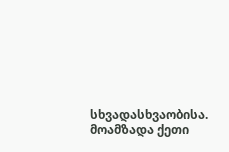სხვადასხვაობისა.
მოამზადა ქეთი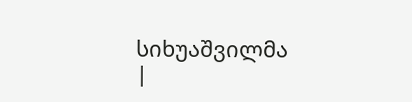სიხუაშვილმა
|